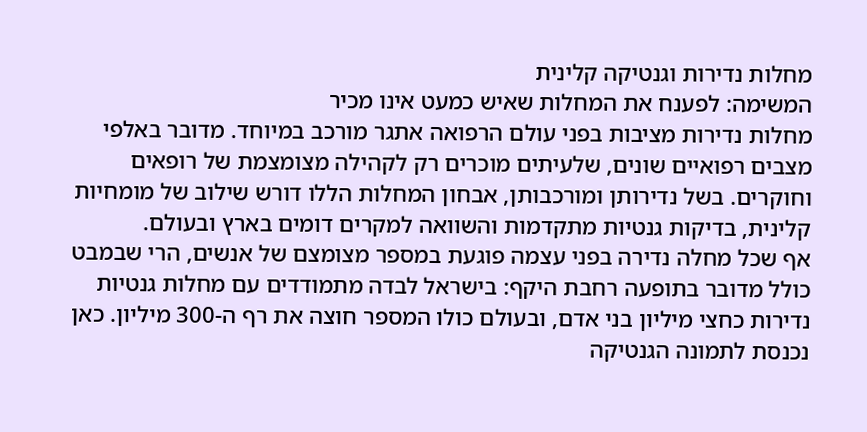מחלות נדירות וגנטיקה קלינית
המשימה: לפענח את המחלות שאיש כמעט אינו מכיר
מחלות נדירות מציבות בפני עולם הרפואה אתגר מורכב במיוחד. מדובר באלפי מצבים רפואיים שונים, שלעיתים מוכרים רק לקהילה מצומצמת של רופאים וחוקרים. בשל נדירותן ומורכבותן, אבחון המחלות הללו דורש שילוב של מומחיות קלינית, בדיקות גנטיות מתקדמות והשוואה למקרים דומים בארץ ובעולם.
אף שכל מחלה נדירה בפני עצמה פוגעת במספר מצומצם של אנשים, הרי שבמבט כולל מדובר בתופעה רחבת היקף: בישראל לבדה מתמודדים עם מחלות גנטיות נדירות כחצי מיליון בני אדם, ובעולם כולו המספר חוצה את רף ה-300 מיליון. כאן נכנסת לתמונה הגנטיקה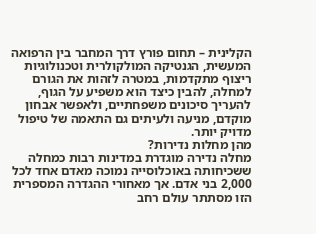הקלינית – תחום פורץ דרך המחבר בין הרפואה המעשית, הגנטיקה המולקולרית וטכנולוגיות ריצוף מתקדמות, במטרה לזהות את הגורם למחלה, להבין כיצד הוא משפיע על הגוף, להעריך סיכונים משפחתיים, ולאפשר אבחון מוקדם, מניעה ולעיתים גם התאמה של טיפול מדויק יותר.
מהן מחלות נדירות?
מחלה נדירה מוגדרת במדינות רבות כמחלה ששכיחותה באוכלוסייה נמוכה מאדם אחד לכל 2,000 בני אדם. אך מאחורי ההגדרה המספרית הזו מסתתר עולם רחב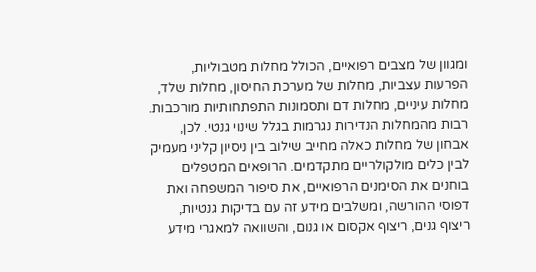ומגוון של מצבים רפואיים, הכולל מחלות מטבוליות, הפרעות עצביות, מחלות של מערכת החיסון, מחלות שלד, מחלות עיניים, מחלות דם ותסמונות התפתחותיות מורכבות.
רבות מהמחלות הנדירות נגרמות בגלל שינוי גנטי. לכן, אבחון של מחלות כאלה מחייב שילוב בין ניסיון קליני מעמיק לבין כלים מולקולריים מתקדמים. הרופאים המטפלים בוחנים את הסימנים הרפואיים, את סיפור המשפחה ואת
דפוסי ההורשה, ומשלבים מידע זה עם בדיקות גנטיות, ריצוף גנים, ריצוף אקסום או גנום, והשוואה למאגרי מידע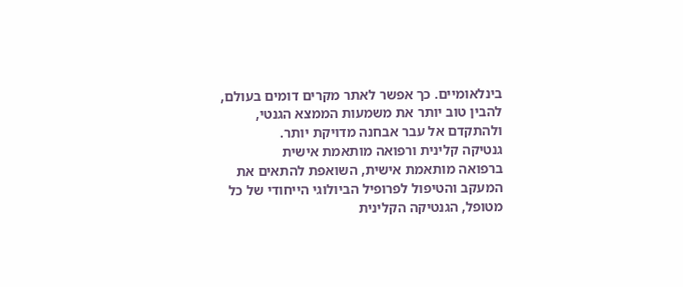בינלאומיים. כך אפשר לאתר מקרים דומים בעולם, להבין טוב יותר את משמעות הממצא הגנטי, ולהתקדם אל עבר אבחנה מדויקת יותר.
גנטיקה קלינית ורפואה מותאמת אישית
ברפואה מותאמת אישית, השואפת להתאים את המעקב והטיפול לפרופיל הביולוגי הייחודי של כל מטופל, הגנטיקה הקלינית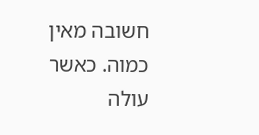חשובה מאין כמוה. כאשר עולה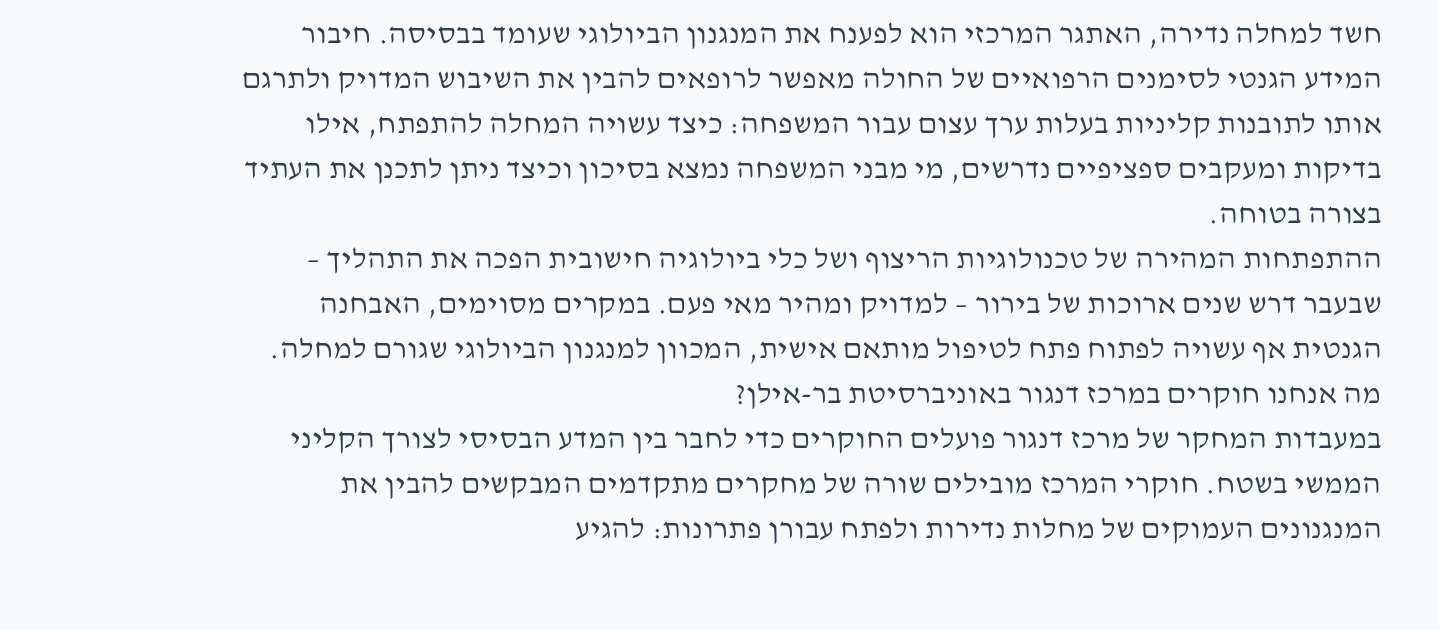חשד למחלה נדירה, האתגר המרכזי הוא לפענח את המנגנון הביולוגי שעומד בבסיסה. חיבור המידע הגנטי לסימנים הרפואיים של החולה מאפשר לרופאים להבין את השיבוש המדויק ולתרגם אותו לתובנות קליניות בעלות ערך עצום עבור המשפחה: כיצד עשויה המחלה להתפתח, אילו בדיקות ומעקבים ספציפיים נדרשים, מי מבני המשפחה נמצא בסיכון וכיצד ניתן לתכנן את העתיד בצורה בטוחה.
ההתפתחות המהירה של טכנולוגיות הריצוף ושל כלי ביולוגיה חישובית הפכה את התהליך – שבעבר דרש שנים ארוכות של בירור – למדויק ומהיר מאי פעם. במקרים מסוימים, האבחנה הגנטית אף עשויה לפתוח פתח לטיפול מותאם אישית, המכוון למנגנון הביולוגי שגורם למחלה.
מה אנחנו חוקרים במרכז דנגור באוניברסיטת בר-אילן?
במעבדות המחקר של מרכז דנגור פועלים החוקרים כדי לחבר בין המדע הבסיסי לצורך הקליני הממשי בשטח. חוקרי המרכז מובילים שורה של מחקרים מתקדמים המבקשים להבין את המנגנונים העמוקים של מחלות נדירות ולפתח עבורן פתרונות: להגיע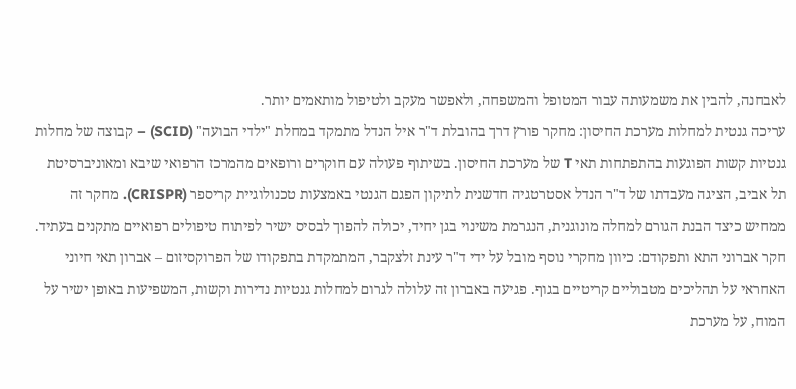לאבחנה, להבין את משמעותה עבור המטופל והמשפחה, ולאפשר מעקב ולטיפול מותאמים יותר.
עריכה גנטית למחלות מערכת החיסון: מחקר פורץ דרך בהובלת ד"ר איל הנדל מתמקד במחלת "ילדי הבועה" (SCID) – קבוצה של מחלות גנטיות קשות הפוגעות בהתפתחות תאי T של מערכת החיסון. בשיתוף פעולה עם חוקרים ורופאים מהמרכז הרפואי שיבא ומאוניברסיטת תל אביב, הציגה מעבדתו של ד"ר הנדל אסטרטגיה חדשנית לתיקון הפגם הגנטי באמצעות טכנולוגיית קריספר (CRISPR). מחקר זה ממחיש כיצד הבנת הגורם למחלה מונוגנית, הנגרמת משינוי בגן יחיד, יכולה להפוך לבסיס ישיר לפיתוח טיפולים רפואיים מתקנים בעתיד.
חקר אברוני התא ותפקודם: כיוון מחקרי נוסף מובל על ידי ד"ר עינת זלצקבר, המתמקדת בתפקודו של הפרוקסיזום – אברון תאי חיוני האחראי על תהליכים מטבוליים קריטיים בגוף. פגיעה באברון זה עלולה לגרום למחלות גנטיות נדירות וקשות, המשפיעות באופן ישיר על המוח, על מערכת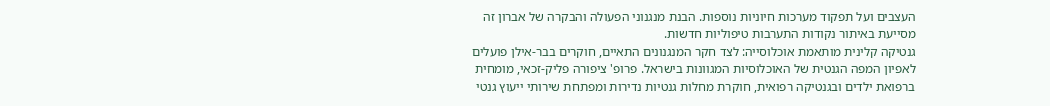העצבים ועל תפקוד מערכות חיוניות נוספות. הבנת מנגנוני הפעולה והבקרה של אברון זה מסייעת באיתור נקודות התערבות טיפוליות חדשות.
גנטיקה קלינית מותאמת אוכלוסייה: לצד חקר המנגנונים התאיים, חוקרים בבר-אילן פועלים לאפיון המפה הגנטית של האוכלוסיות המגוונות בישראל. פרופ' ציפורה פליק-זכאי, מומחית ברפואת ילדים ובגנטיקה רפואית, חוקרת מחלות גנטיות נדירות ומפתחת שירותי ייעוץ גנטי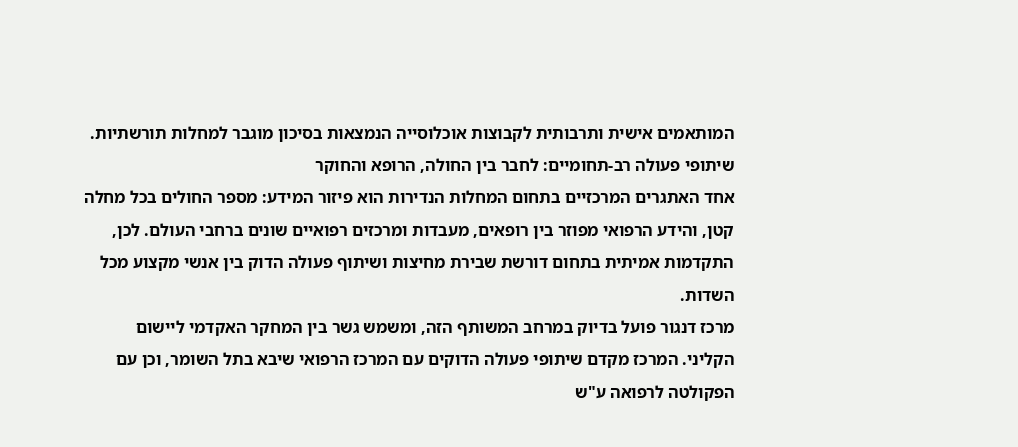המותאמים אישית ותרבותית לקבוצות אוכלוסייה הנמצאות בסיכון מוגבר למחלות תורשתיות.
שיתופי פעולה רב-תחומיים: לחבר בין החולה, הרופא והחוקר
אחד האתגרים המרכזיים בתחום המחלות הנדירות הוא פיזור המידע: מספר החולים בכל מחלה קטן, והידע הרפואי מפוזר בין רופאים, מעבדות ומרכזים רפואיים שונים ברחבי העולם. לכן, התקדמות אמיתית בתחום דורשת שבירת מחיצות ושיתוף פעולה הדוק בין אנשי מקצוע מכל השדות.
מרכז דנגור פועל בדיוק במרחב המשותף הזה, ומשמש גשר בין המחקר האקדמי ליישום הקליני. המרכז מקדם שיתופי פעולה הדוקים עם המרכז הרפואי שיבא בתל השומר, וכן עם הפקולטה לרפואה ע"ש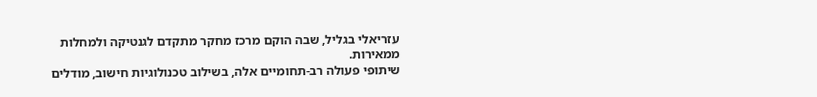עזריאלי בגליל, שבה הוקם מרכז מחקר מתקדם לגנטיקה ולמחלות ממאירות.
שיתופי פעולה רב-תחומיים אלה, בשילוב טכנולוגיות חישוב, מודלים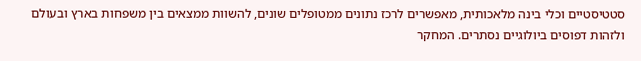סטטיסטיים וכלי בינה מלאכותית, מאפשרים לרכז נתונים ממטופלים שונים, להשוות ממצאים בין משפחות בארץ ובעולם ולזהות דפוסים ביולוגיים נסתרים. המחקר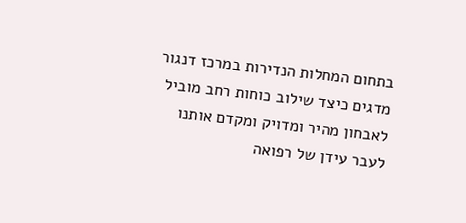בתחום המחלות הנדירות במרכז דנגור מדגים כיצד שילוב כוחות רחב מוביל לאבחון מהיר ומדויק ומקדם אותנו לעבר עידן של רפואה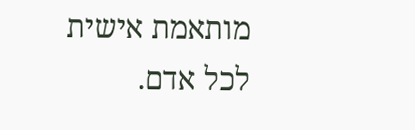מותאמת אישית לכל אדם.